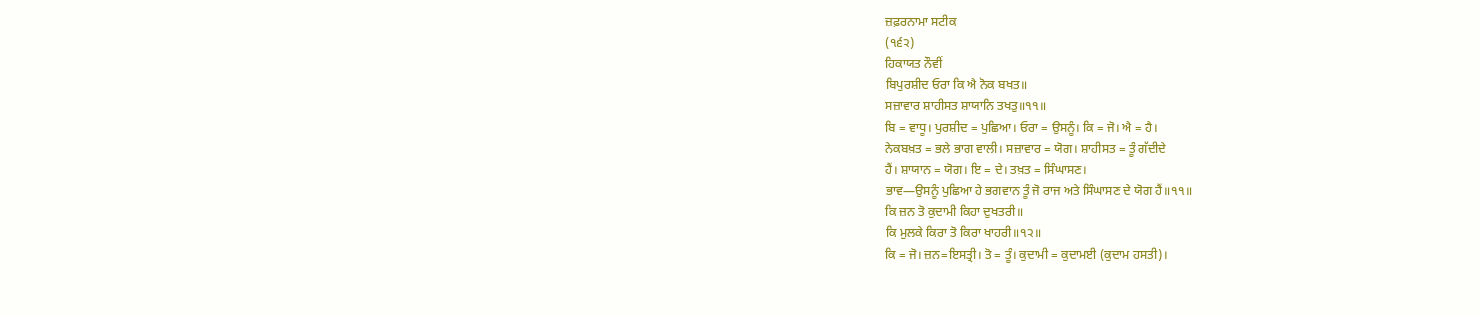ਜ਼ਫ਼ਰਨਾਮਾ ਸਟੀਕ
(੧੬੨)
ਹਿਕਾਯਤ ਨੌਵੀਂ
ਬਿਪੁਰਸ਼ੀਦ ਓਰਾ ਕਿ ਐ ਨੋਕ ਬਖਤ॥
ਸਜ਼ਾਵਾਰ ਸ਼ਾਹੀਸਤ ਸ਼ਾਯਾਨਿ ਤਖਤੁ॥੧੧॥
ਬਿ = ਵਾਧੂ। ਪੁਰਸ਼ੀਦ = ਪੁਛਿਆ। ਓਰਾ = ਉਸਨੂੰ। ਕਿ = ਜੋ। ਐ = ਹੈ।
ਨੇਕਬਖ਼ਤ = ਭਲੇ ਭਾਗ ਵਾਲੀ। ਸਜ਼ਾਵਾਰ = ਯੋਗ। ਸ਼ਾਹੀਸਤ = ਤੂੰ ਗੱਦੀਦੇ
ਹੈਂ। ਸ਼ਾਯਾਨ = ਯੋਗ। ਇ = ਦੇ। ਤਖ਼ਤ = ਸਿੰਘਾਸਣ।
ਭਾਵ—ਉਸਨੂੰ ਪੁਛਿਆ ਹੇ ਭਗਵਾਨ ਤੂੰ ਜੋ ਰਾਜ ਅਤੇ ਸਿੰਘਾਸਣ ਦੇ ਯੋਗ ਹੈਂ॥੧੧॥
ਕਿ ਜ਼ਨ ਤੋ ਕੁਦਾਮੀ ਕਿਹਾ ਦੁਖਤਰੀ॥
ਕਿ ਮੁਲਕੇ ਕਿਰਾ ਤੋ ਕਿਰਾ ਖਾਹਰੀ॥੧੨॥
ਕਿ = ਜੋ। ਜ਼ਨ=ਇਸਤ੍ਰੀ। ਤੋ = ਤੂੰ। ਕੁਦਾਮੀ = ਕੁਦਾਮਈ (ਕੁਦਾਮ ਹਸਤੀ)।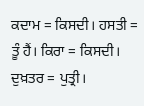ਕਦਾਮ = ਕਿਸਦੀ। ਹਸਤੀ = ਤੂੰ ਹੈਂ। ਕਿਰਾ = ਕਿਸਦੀ। ਦੁਖ਼ਤਰ = ਪੁਤ੍ਰੀ।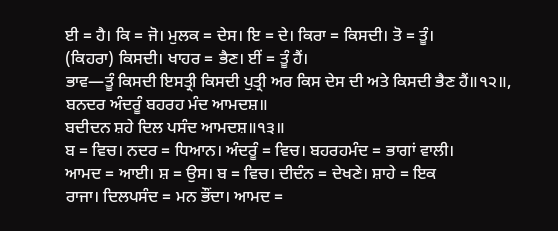ਈ = ਹੈ। ਕਿ = ਜੋ। ਮੁਲਕ = ਦੇਸ। ਇ = ਦੇ। ਕਿਰਾ = ਕਿਸਦੀ। ਤੋ = ਤੂੰ।
(ਕਿਹਰਾ) ਕਿਸਦੀ। ਖਾਹਰ = ਭੈਣ। ਈਂ = ਤੂੰ ਹੈਂ।
ਭਾਵ—ਤੂੰ ਕਿਸਦੀ ਇਸਤ੍ਰੀ ਕਿਸਦੀ ਪੁਤ੍ਰੀ ਅਰ ਕਿਸ ਦੇਸ ਦੀ ਅਤੇ ਕਿਸਦੀ ਭੈਣ ਹੈਂ॥੧੨॥,
ਬਨਦਰ ਅੰਦਰੂੰ ਬਹਰਹ ਮੰਦ ਆਮਦਸ਼॥
ਬਦੀਦਨ ਸ਼ਹੇ ਦਿਲ ਪਸੰਦ ਆਮਦਸ਼॥੧੩॥
ਬ = ਵਿਚ। ਨਦਰ = ਧਿਆਨ। ਅੰਦਰੂੰ = ਵਿਚ। ਬਹਰਹਮੰਦ = ਭਾਗਾਂ ਵਾਲੀ।
ਆਮਦ = ਆਈ। ਸ਼ = ਉਸ। ਬ = ਵਿਚ। ਦੀਦੰਨ = ਦੇਖਣੇ। ਸ਼ਾਹੇ = ਇਕ
ਰਾਜਾ। ਦਿਲਪਸੰਦ = ਮਨ ਭੌਂਦਾ। ਆਮਦ =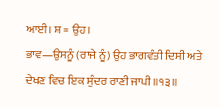ਆਈ। ਸ਼ = ਉਹ।
ਭਾਵ—ਉਸਨੂੰ (ਰਾਜੇ ਨੂੰ) ਉਹ ਭਾਗਵੰਤੀ ਦਿਸੀ ਅਤੇ ਦੇਖਣ ਵਿਚ ਇਕ ਸੁੰਦਰ ਰਾਣੀ ਜਾਪੀ॥੧੩॥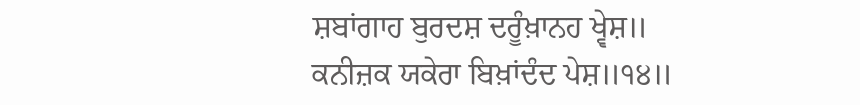ਸ਼ਬਾਂਗਾਹ ਬੁਰਦਸ਼ ਦਰੂੰਖ਼ਾਨਹ ਖ੍ਵੇਸ਼॥
ਕਨੀਜ਼ਕ ਯਕੇਰਾ ਬਿਖ਼ਾਂਦੰਦ ਪੇਸ਼॥੧੪॥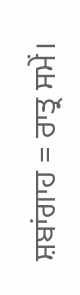ਸ਼ਬਾਂਗਾਹ = ਰਾਤ੍ਰ ਸਮੇਂ।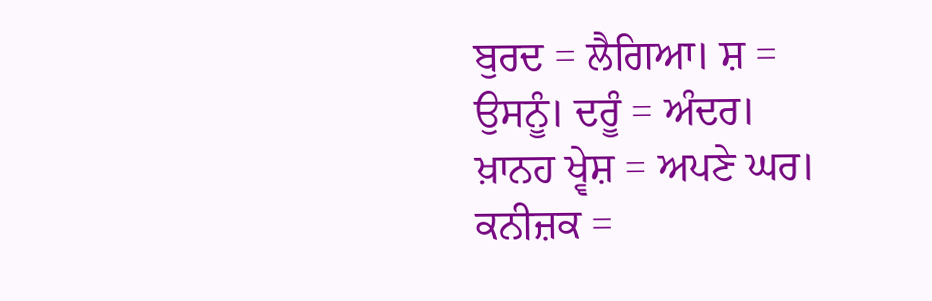ਬੁਰਦ = ਲੈਗਿਆ। ਸ਼ = ਉਸਨੂੰ। ਦਰੂੰ = ਅੰਦਰ।
ਖ਼ਾਨਹ ਖ੍ਵੇਸ਼ = ਅਪਣੇ ਘਰ। ਕਨੀਜ਼ਕ =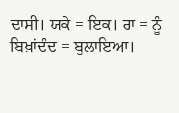ਦਾਸੀ। ਯਕੇ = ਇਕ। ਰਾ = ਨੂੰ
ਬਿਖ਼ਾਂਦੰਦ = ਬੁਲਾਇਆ।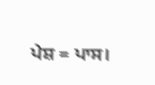ਪੇਸ਼ = ਪਾਸ।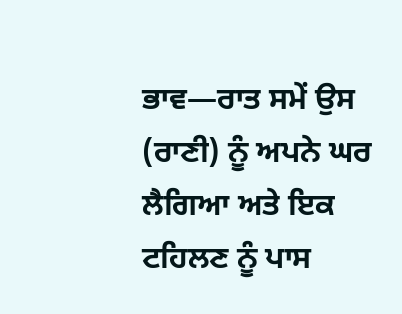ਭਾਵ—ਰਾਤ ਸਮੇਂ ਉਸ (ਰਾਣੀ) ਨੂੰ ਅਪਨੇ ਘਰ ਲੈਗਿਆ ਅਤੇ ਇਕ ਟਹਿਲਣ ਨੂੰ ਪਾਸ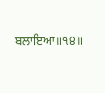ਬਲਾਇਆ॥੧੪॥